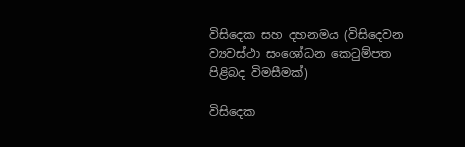විසිදෙක සහ දහනමය (විසිදෙවන ව්‍යවස්ථා සංශෝධන කෙටුම්පත පිළිබද විමසීමක්)

විසිදෙක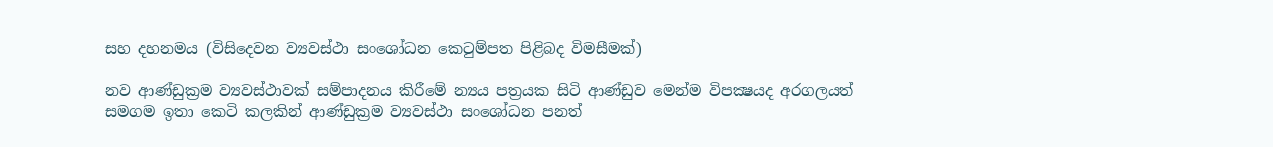සහ දහනමය (විසිදෙවන ව්‍යවස්ථා සංශෝධන කෙටුම්පත පිළිබද විමසීමක්)

නව ආණ්ඩුක්‍රම ව්‍යවස්ථාවක් සම්පාදනය කිරීමේ න්‍යය පත්‍රයක සිටි ආණ්ඩුව මෙන්ම විපක්‍ෂයද අරගලයත් සමගම ඉතා කෙටි කලකින් ආණ්ඩුක්‍රම ව්‍යවස්ථා සංශෝධන පනත්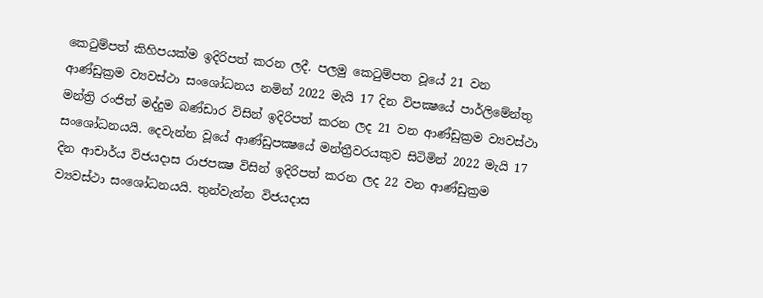කෙටුම්පත් කිහිපයක්ම ඉදිරිපත් කරන ලදී. පලමු කෙටුම්පත වූයේ 21 වන ආණ්ඩුක්‍රම ව්‍යවස්ථා සංශෝධනය නමින් 2022 මැයි 17 දින විපක්‍ෂයේ පාර්ලිමේන්තු මන්ත්‍රි රංජිත් මද්දුම බණ්ඩාර විසින් ඉදිරිපත් කරන ලද 21 වන ආණ්ඩුක්‍රම ව්‍යවස්ථා සංශෝධනයයි. දෙවැන්න වූයේ ආණ්ඩුපක්‍ෂයේ මන්ත්‍රීවරයකුව සිටිමින් 2022 මැයි 17 දින ආචාර්ය විජයදාස රාජපක්‍ෂ විසින් ඉදිරිපත් කරන ලද 22 වන ආණ්ඩුක්‍රම ව්‍යවස්ථා සංශෝධනයයි. තුන්වැන්න විජයදාස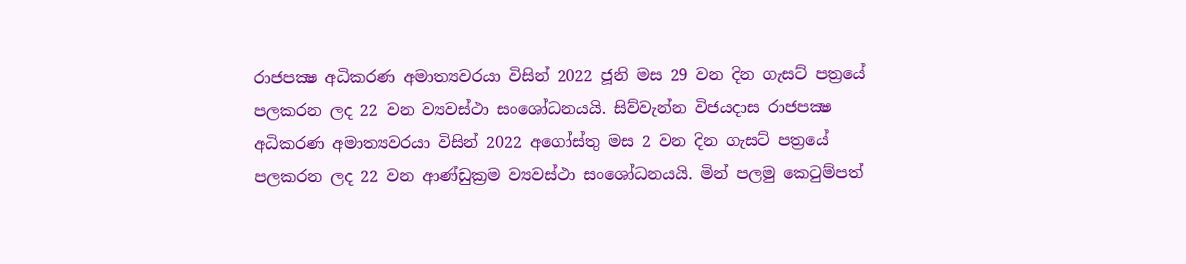රාජපක්‍ෂ අධිකරණ අමාත්‍යවරයා විසින් 2022 ජූනි මස 29 වන දින ගැසට් පත්‍රයේ පලකරන ලද 22 වන ව්‍යවස්ථා සංශෝධනයයි. සිව්වැන්න විජයදාස රාජපක්‍ෂ අධිකරණ අමාත්‍යවරයා විසින් 2022 අගෝස්තු මස 2 වන දින ගැසට් පත්‍රයේ පලකරන ලද 22 වන ආණ්ඩුක්‍රම ව්‍යවස්ථා සංශෝධනයයි. මින් පලමු කෙටුම්පත්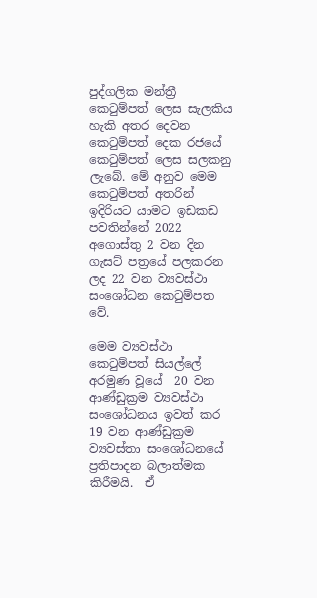පුද්ගලික මන්ත්‍රී කෙටුම්පත් ලෙස සැලකිය හැකි අතර දෙවන කෙටුම්පත් දෙක රජයේ කෙටුම්පත් ලෙස සලකනු ලැබේ. මේ අනුව මෙම කෙටුම්පත් අතරින් ඉදිරියට යාමට ඉඩකඩ පවතින්නේ 2022 අගොස්තු 2 වන දින ගැසට් පත්‍රයේ පලකරන ලද 22 වන ව්‍යවස්ථා සංශෝධන කෙටුම්පත වේ.

මෙම ව්‍යවස්ථා කෙටුම්පත් සියල්ලේ අරමුණ වූයේ  20 වන ආණ්ඩුක්‍රම ව්‍යවස්ථා සංශෝධනය ඉවත් කර 19 වන ආණ්ඩුක්‍රම ව්‍යවස්තා සංශෝධනයේ ප්‍රතිපාදන බලාත්මක කිරීමයි.  ඒ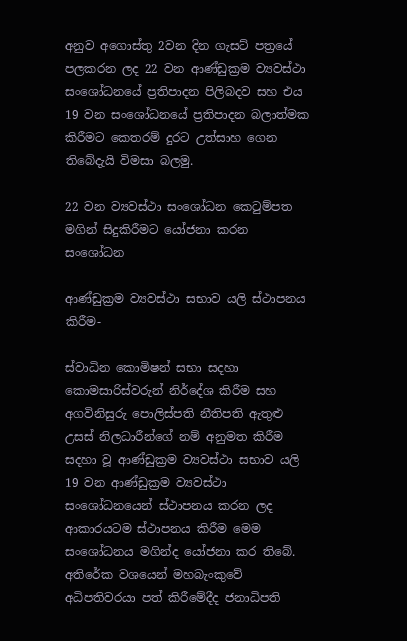අනුව අගොස්තු 2වන දින ගැසට් පත්‍රයේ පලකරන ලද 22 වන ආණ්ඩුක්‍රම ව්‍යවස්ථා සංශෝධනයේ ප්‍රතිපාදන පිලිබදව සහ එය 19 වන සංශෝධනයේ ප්‍රතිපාදන බලාත්මක කිරීමට කෙතරම් දුරට උත්සාහ ගෙන තිබේදැයි විමසා බලමු.

22 වන ව්‍යවස්ථා සංශෝධන කෙටුම්පත මගින් සිදුකිරීමට යෝජනා කරන සංශෝධන

ආණ්ඩුක්‍රම ව්‍යවස්ථා සභාව යලි ස්ථාපනය කිරීම-

ස්වාධින කොමිෂන් සභා සදහා කොමසාරිස්වරුන් නිර්දේශ කිරීම සහ අගවිනිසුරු පොලිස්පති නීතිපති ඇතුළු උසස් නිලධාරීන්ගේ නම් අනුමත කිරීම සදහා වූ ආණ්ඩුක්‍රම ව්‍යවස්ථා සභාව යලි 19 වන ආණ්ඩුක්‍රම ව්‍යවස්ථා සංශෝධනයෙන් ස්ථාපනය කරන ලද ආකාරයටම ස්ථාපනය කිරීම මෙම සංශෝධනය මගින්ද යෝජනා කර තිබේ. අතිරේක වශයෙන් මහබැංකුවේ අධිපතිවරයා පත් කිරීමේදීද ජනාධිපති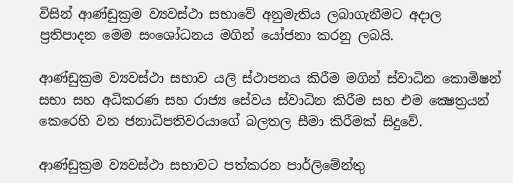විසින් ආණ්ඩුක්‍රම ව්‍යවස්ථා සභාවේ අනුමැතිය ලබාගැනීමට අදාල ප්‍රතිපාදන මෙම සංශෝධනය මගින් යෝජනා කරනු ලබයි.

ආණ්ඩුක්‍රම ව්‍යවස්ථා සභාව යලි ස්ථාපනය කිරීම මගින් ස්වාධින කොමිෂන් සභා සහ අධිකරණ සහ රාජ්‍ය සේවය ස්වාධින කිරීම සහ එම ක්‍ෂෙත්‍රයන් කෙරෙහි වන ජනාධිපතිවරයාගේ බලතල සීමා කිරීමක් සිදුවේ.

ආණ්ඩුක්‍රම ව්‍යවස්ථා සභාවට පත්කරන පාර්ලිමේන්තු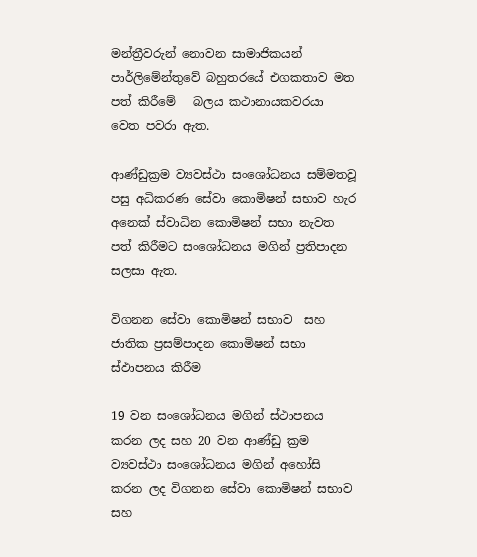මන්ත්‍රීවරුන් නොවන සාමාජිකයන් පාර්ලිමේන්තුවේ බහුතරයේ එගකතාව මත පත් කිරීමේ   බලය කථානායකවරයා වෙත පවරා ඇත.

ආණ්ඩුක්‍රම ව්‍යවස්ථා සංශෝධනය සම්මතවූ පසු අධිකරණ සේවා කොමිෂන් සභාව හැර අනෙක් ස්වාධින කොමිෂන් සභා නැවත පත් කිරීමට සංශෝධනය මගින් ප්‍රතිපාදන සලසා ඇත.

විගනන සේවා කොමිෂන් සභාව  සහ ජාතික ප්‍රසම්පාදන කොමිෂන් සභා ස්ඵාපනය කිරීම

19 වන සංශෝධනය මගින් ස්ථාපනය කරන ලද සහ 20 වන ආණ්ඩු ක්‍රම ව්‍යවස්ථා සංශෝධනය මගින් අහෝසි කරන ලද විගනන සේවා කොමිෂන් සභාව සහ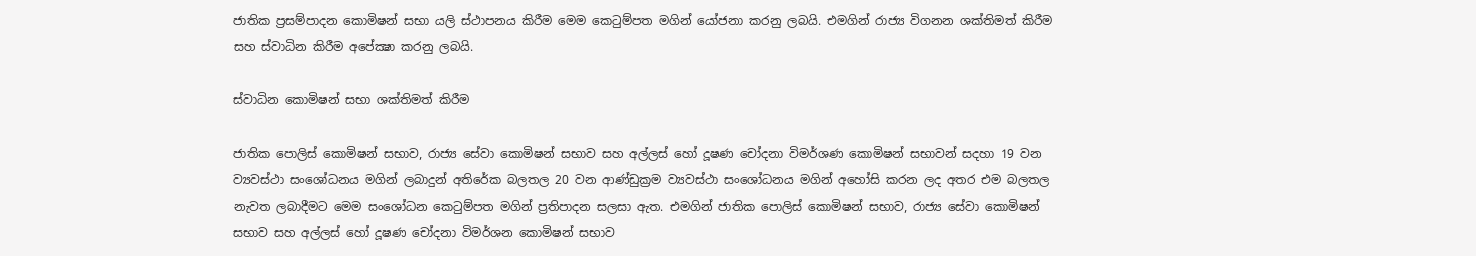ජාතික ප්‍රසම්පාදන කොමිෂන් සභා යලි ස්ථාපනය කිරීම මෙම කෙටුම්පත මගින් යෝජනා කරනු ලබයි. එමගින් රාජ්‍ය විගනන ශක්තිමත් කිරීම සහ ස්වාධින කිරීම අපේක්‍ෂා කරනු ලබයි.

ස්වාධින කොමිෂන් සභා ශක්තිමත් කිරීම

ජාතික පොලිස් කොමිෂන් සභාව, රාජ්‍ය සේවා කොමිෂන් සභාව සහ අල්ලස් හෝ දූෂණ චෝදනා විමර්ශණ කොමිෂන් සභාවන් සදහා 19 වන ව්‍යවස්ථා සංශෝධනය මගින් ලබාදුන් අතිරේක බලතල 20 වන ආණ්ඩුක්‍රම ව්‍යවස්ථා සංශෝධනය මගින් අහෝසි කරන ලද අතර එම බලතල නැවත ලබාදීමට මෙම සංශෝධන කෙටුම්පත මගින් ප්‍රතිපාදන සලසා ඇත. එමගින් ජාතික පොලිස් කොමිෂන් සභාව, රාජ්‍ය සේවා කොමිෂන් සභාව සහ අල්ලස් හෝ දූෂණ චෝදනා විමර්ශන කොමිෂන් සභාව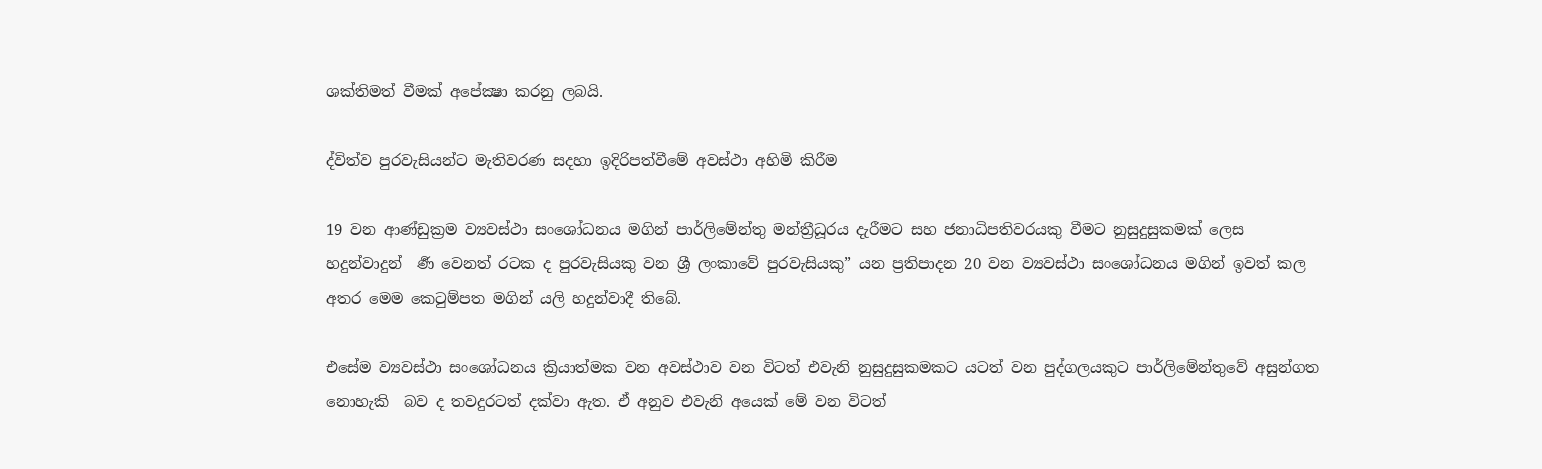ශක්තිමත් වීමක් අපේක්‍ෂා කරනු ලබයි.

ද්විත්ව පුරවැසියන්ට මැතිවරණ සදහා ඉදිරිපත්වීමේ අවස්ථා අහිමි කිරීම

19 වන ආණ්ඩුක්‍රම ව්‍යවස්ථා සංශෝධනය මගින් පාර්ලිමේන්තු මන්ත්‍රීධූරය දැරීමට සහ ජනාධිපතිවරයකු වීමට නුසුදුසුකමක් ලෙස හදුන්වාදුන්  ර්‍ණ වෙනත් රටක ද පුරවැසියකු වන ශ්‍රී ලංකාවේ පුරවැසියකු” යන ප්‍රතිපාදන 20 වන ව්‍යවස්ථා සංශෝධනය මගින් ඉවත් කල අතර මෙම කෙටුම්පත මගින් යලි හදුන්වාදී තිබේ.

එසේම ව්‍යවස්ථා සංශෝධනය ක්‍රියාත්මක වන අවස්ථාව වන විටත් එවැනි නුසුදුසුකමකට යටත් වන පුද්ගලයකුට පාර්ලිමේන්තුවේ අසුන්ගත නොහැකි  බව ද තවදුරටත් දක්වා ඇත. ඒ අනුව එවැනි අයෙක් මේ වන විටත්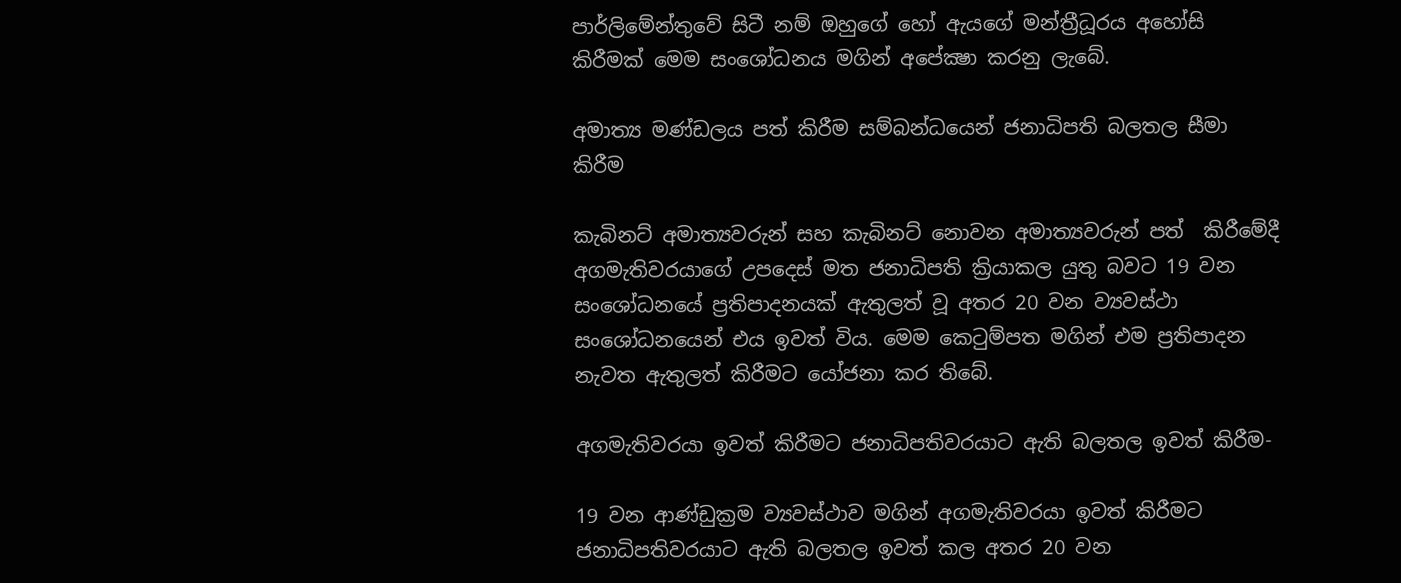පාර්ලිමේන්තුවේ සිටී නම් ඔහුගේ හෝ ඇයගේ මන්ත්‍රීධූරය අහෝසි කිරීමක් මෙම සංශෝධනය මගින් අපේක්‍ෂා කරනු ලැබේ.

අමාත්‍ය මණ්ඩලය පත් කිරීම සම්බන්ධයෙන් ජනාධිපති බලතල සීමා කිරීම

කැබිනට් අමාත්‍යවරුන් සහ කැබිනට් නොවන අමාත්‍යවරුන් පත්  කිරීමේදී අගමැතිවරයාගේ උපදෙස් මත ජනාධිපති ක්‍රියාකල යුතු බවට 19 වන සංශෝධනයේ ප්‍රතිපාදනයක් ඇතුලත් වූ අතර 20 වන ව්‍යවස්ථා සංශෝධනයෙන් එය ඉවත් විය. මෙම කෙටුම්පත මගින් එම ප්‍රතිපාදන නැවත ඇතුලත් කිරීමට යෝජනා කර තිබේ.

අගමැතිවරයා ඉවත් කිරීමට ජනාධිපතිවරයාට ඇති බලතල ඉවත් කිරීම-

19 වන ආණ්ඩුක්‍රම ව්‍යවස්ථාව මගින් අගමැතිවරයා ඉවත් කිරීමට ජනාධිපතිවරයාට ඇති බලතල ඉවත් කල අතර 20 වන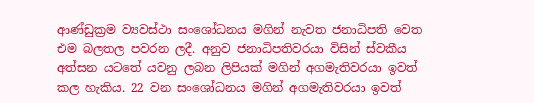ආණ්ඩුක්‍රම ව්‍යවස්ථා සංශෝධනය මගින් නැවත ජනාධිපති වෙත එම බලතල පවරන ලදී. අනුව ජනාධිපතිවරයා විසින් ස්වකීය අත්සන යටතේ යවනු ලබන ලිපියක් මගින් අගමැතිවරයා ඉවත් කල හැකිය. 22 වන සංශෝධනය මගින් අගමැතිවරයා ඉවත්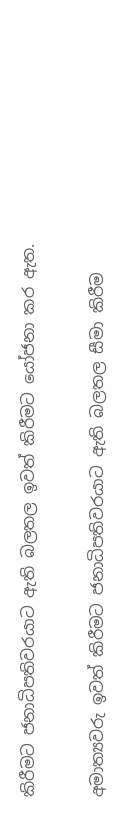කිරීමට ජනාධිපතිවරයාට ඇති බලතල ඉවත් කිරීමට යෝජනා කර ඇත.

අමාත්‍යවරු ඉවත් කිරීමට ජනාධිපතිවරයාට ඇති බලතල සීමා කිරීම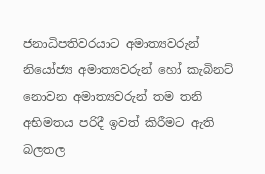ජනාධිපතිවරයාට අමාත්‍යවරුන් නියෝජ්‍ය අමාත්‍යවරුන් හෝ කැබිනට් නොවන අමාත්‍යවරුන් තම තනි අභිමතය පරිදී ඉවත් කිරීමට ඇති බලතල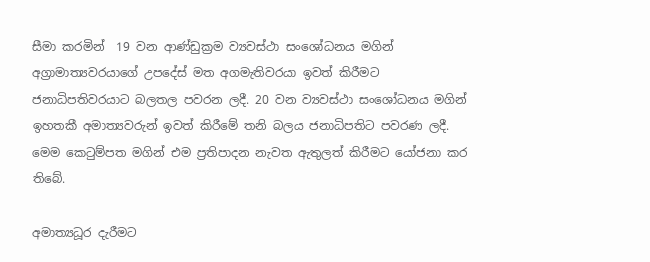සීමා කරමින්  19 වන ආණ්ඩුක්‍රම ව්‍යවස්ථා සංශෝධනය මගින්  අග්‍රාමාත්‍යවරයාගේ උපදේස් මත අගමැතිවරයා ඉවත් කිරීමට ජනාධිපතිවරයාට බලතල පවරන ලදී. 20 වන ව්‍යවස්ථා සංශෝධනය මගින් ඉහතකී අමාත්‍යවරුන් ඉවත් කිරීමේ තනි බලය ජනාධිපතිට පවරණ ලදී. මෙම කෙටුම්පත මගින් එම ප්‍රතිපාදන නැවත ඇතුලත් කිරීමට යෝජනා කර තිබේ.

අමාත්‍යධූර දැරීමට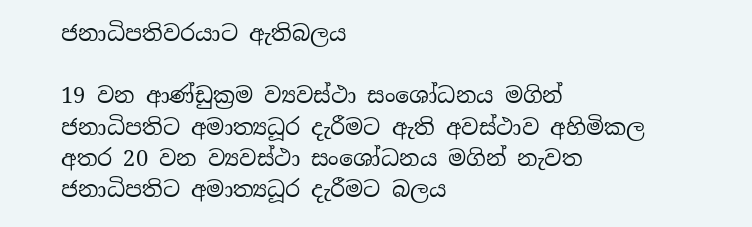ජනාධිපතිවරයාට ඇතිබලය

19 වන ආණ්ඩුක්‍රම ව්‍යවස්ථා සංශෝධනය මගින් ජනාධිපතිට අමාත්‍යධූර දැරීමට ඇති අවස්ථාව අහිමිකල අතර 20 වන ව්‍යවස්ථා සංශෝධනය මගින් නැවත ජනාධිපතිට අමාත්‍යධූර දැරීමට බලය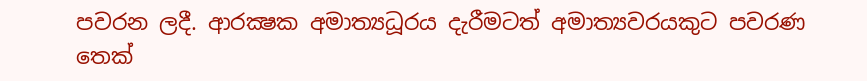පවරන ලදී. ආරක්‍ෂක අමාත්‍යධූරය දැරීමටත් අමාත්‍යවරයකුට පවරණ තෙක්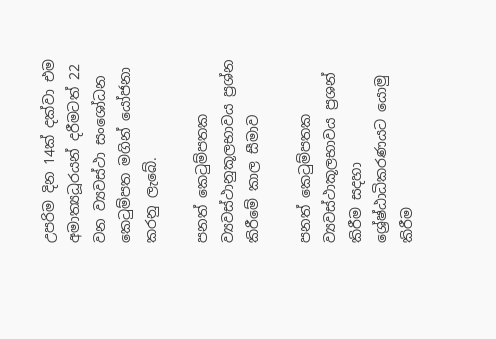උපරිම දින 14ක් දක්වා එම අමාත්‍යධූරයන් දරීමටත් 22 වන ව්‍යවස්ථා සංශෝධන කෙටුම්පත මගින් යෝජනා කරනු ලැබේ.

පනත් කෙටුම්පතක ව්‍යවස්ථානුකූලභාවය ප්‍රශ්න කිරීමේ කාල සීමාව

පනත් කෙටුම්පතක ව්‍යවස්ථාකූලභාවය ප්‍රශන් කිරීම සදහා ශ්‍රේෂ්ඨාධිකරණයට යොමු කිරීම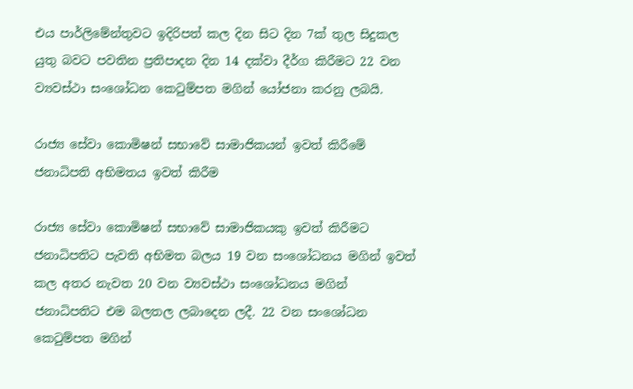එය පාර්ලිමේන්තුවට ඉදිරිපත් කල දින සිට දින 7ක් තුල සිදුකල යුතු බවට පවතින ප්‍රතිපාදන දින 14 දක්වා දීර්ග කිරීමට 22 වන ව්‍යවස්ථා සංශෝධන කෙටුම්පත මගින් යෝජනා කරනු ලබයි.

රාජ්‍ය සේවා කොමිෂන් සභාවේ සාමාජිකයන් ඉවත් කිරීමේ ජනාධිපති අභිමතය ඉවත් කිරීම

රාජ්‍ය සේවා කොමිෂන් සභාවේ සාමාජිකයකු ඉවත් කිරීමට ජනාධිපතිට පැවති අභිමත බලය 19 වන සංශෝධනය මගින් ඉවත් කල අතර නැවත 20 වන ව්‍යවස්ථා සංශෝධනය මගින්  ජනාධිපතිට එම බලතල ලබාදෙන ලදී. 22 වන සංශෝධන කෙටුම්පත මගින්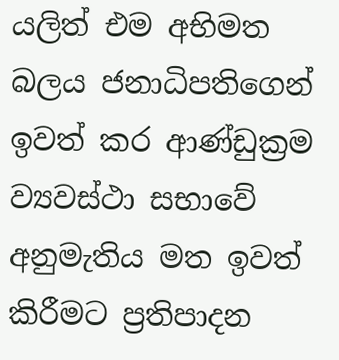යලිත් එම අභිමත බලය ජනාධිපතිගෙන් ඉවත් කර ආණ්ඩුක්‍රම ව්‍යවස්ථා සභාවේ අනුමැතිය මත ඉවත් කිරීමට ප්‍රතිපාදන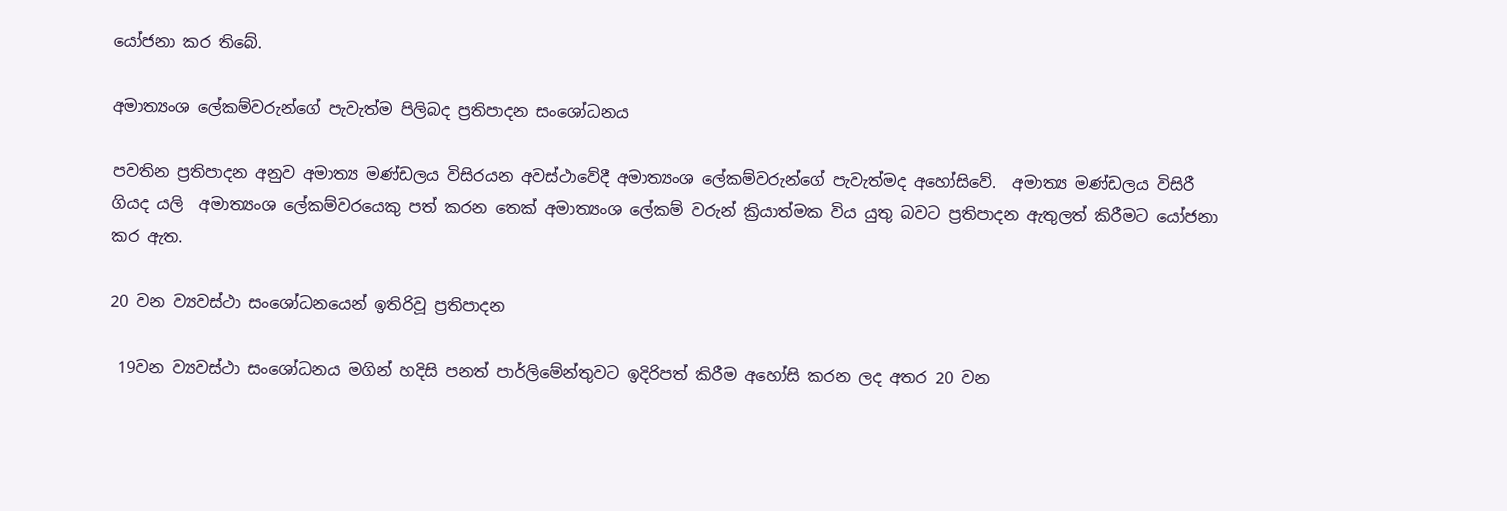යෝජනා කර තිබේ.

අමාත්‍යංශ ලේකම්වරුන්ගේ පැවැත්ම පිලිබද ප්‍රතිපාදන සංශෝධනය

පවතින ප්‍රතිපාදන අනුව අමාත්‍ය මණ්ඩලය විසිරයන අවස්ථාවේදී අමාත්‍යංශ ලේකම්වරුන්ගේ පැවැත්මද අහෝසිවේ.  අමාත්‍ය මණ්ඩලය විසිරී ගියද යලි  අමාත්‍යංශ ලේකම්වරයෙකු පත් කරන තෙක් අමාත්‍යංශ ලේකම් වරුන් ක්‍රියාත්මක විය යුතු බවට ප්‍රතිපාදන ඇතුලත් කිරීමට යෝජනා කර ඇත.

20 වන ව්‍යවස්ථා සංශෝධනයෙන් ඉතිරිවූ ප්‍රතිපාදන

 19වන ව්‍යවස්ථා සංශෝධනය මගින් හදිසි පනත් පාර්ලිමේන්තුවට ඉදිරිපත් කිරීම අහෝසි කරන ලද අතර 20 වන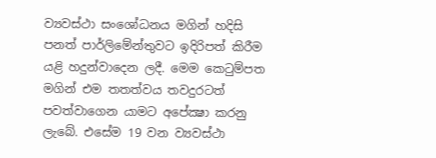ව්‍යවස්ථා සංශෝධනය මගින් හදිසි පනත් පාර්ලිමේන්තුවට ඉදිරිපත් කිරීම යළි හදුන්වාදෙන ලදී. මෙම කෙටුම්පත මගින් එම තතත්වය තවදුරටත් පවත්වාගෙන යාමට අපේක්‍ෂා කරනු ලැබේ. එසේම 19 වන ව්‍යවස්ථා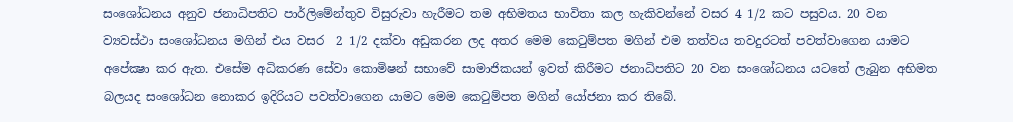සංශෝධනය අනුව ජනාධිපතිට පාර්ලිමේන්තුව විසුරුවා හැරීමට තම අභිමතය භාවිතා කල හැකිවන්නේ වසර 4 1/2 කට පසුවය. 20 වන ව්‍යවස්ථා සංශෝධනය මගින් එය වසර  2 1/2 දක්වා අඩුකරන ලද අතර මෙම කෙටුම්පත මගින් එම තත්වය තවදුරටත් පවත්වාගෙන යාමට අපේක්‍ෂා කර ඇත. එසේම අධිකරණ සේවා කොමිෂන් සභාවේ සාමාජිකයන් ඉවත් කිරීමට ජනාධිපතිට 20 වන සංශෝධනය යටතේ ලැබුන අභිමත බලයද සංශෝධන නොකර ඉදිරියට පවත්වාගෙන යාමට මෙම කෙටුම්පත මගින් යෝජනා කර තිබේ.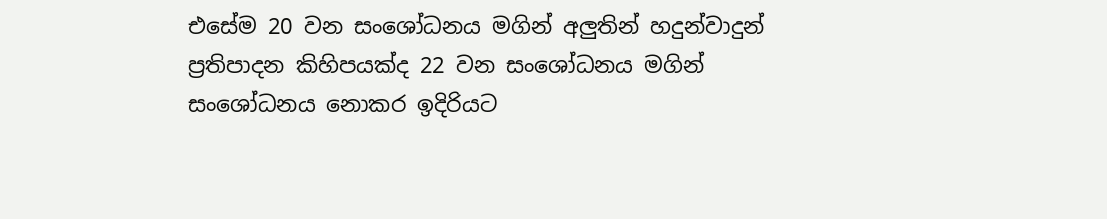එසේම 20 වන සංශෝධනය මගින් අලුතින් හදුන්වාදුන් ප්‍රතිපාදන කිහිපයක්ද 22 වන සංශෝධනය මගින් සංශෝධනය නොකර ඉදිරියට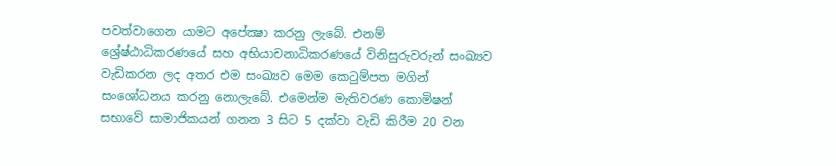පවත්වාගෙන යාමට අපේක්‍ෂා කරනු ලැබේ. එනම් ශ්‍රේෂ්ඨාධිකරණයේ සහ අභියාචනාධිකරණයේ විනිසුරුවරුන් සංඛ්‍යව වැඩිකරන ලද අතර එම සංඛ්‍යව මෙම කෙටුම්පත මගින් සංශෝධනය කරනු නොලැබේ. එමෙන්ම මැතිවරණ කොමිෂන් සභාවේ සාමාජිකයන් ගනන 3 සිට 5 දක්වා වැඩි කිරීම 20 වන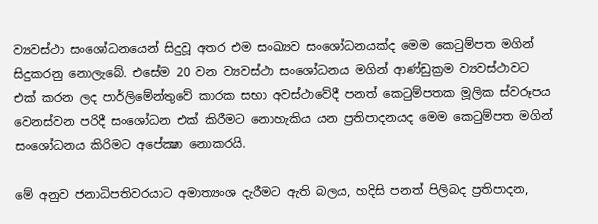ව්‍යවස්ථා සංශෝධනයෙන් සිදුවූ අතර එම සංඛ්‍යව සංශෝධනයක්ද මෙම කෙටුම්පත මගින් සිදුකරනු නොලැබේ. එසේම 20 වන ව්‍යවස්ථා සංශෝධනය මගින් ආණ්ඩුක්‍රම ව්‍යවස්ථාවට එක් කරන ලද පාර්ලිමේන්තුවේ කාරක සභා අවස්ථාවේදී පනත් කෙටුම්පතක මූලික ස්වරූපය වෙනස්වන පරිදී සංශෝධන එක් කිරීමට නොහැකිය යන ප්‍රතිපාදනයද මෙම කෙටුම්පත මගින් සංශෝධනය කිරිමට අපේක්‍ෂා නොකරයි.

මේ අනුව ජනාධිපතිවරයාට අමාත්‍යංශ දැරීමට ඇති බලය, හදිසි පනත් පිලිබද ප්‍රතිපාදන,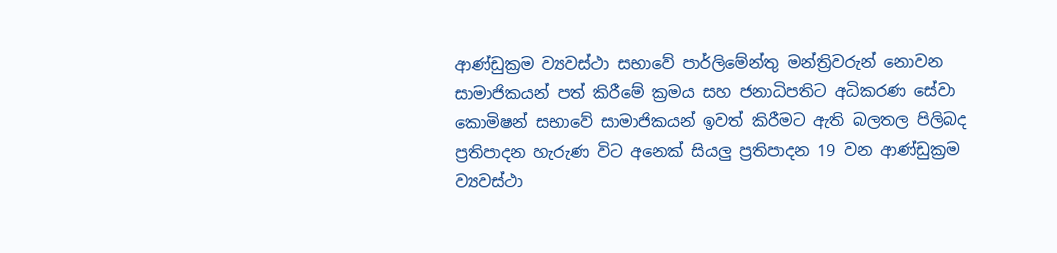ආණ්ඩුක්‍රම ව්‍යවස්ථා සභාවේ පාර්ලිමේන්තු මන්ත්‍රිවරුන් නොවන සාමාජිකයන් පත් කිරීමේ ක්‍රමය සහ ජනාධිපතිට අධිකරණ සේවා කොමිෂන් සභාවේ සාමාජිකයන් ඉවත් කිරීමට ඇති බලතල පිලිබද ප්‍රතිපාදන හැරුණ විට අනෙක් සියලු ප්‍රතිපාදන 19 වන ආණ්ඩුක්‍රම ව්‍යවස්ථා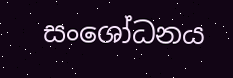සංශෝධනය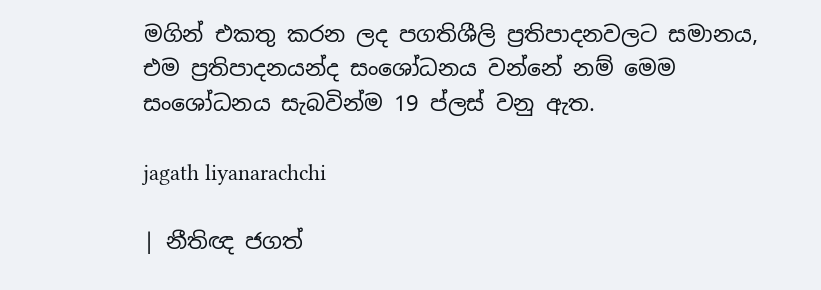මගින් එකතු කරන ලද පගතිශීලි ප්‍රතිපාදනවලට සමානය,  එම ප්‍රතිපාදනයන්ද සංශෝධනය වන්නේ නම් මෙම සංශෝධනය සැබවින්ම 19 ප්ලස් වනු ඇත.

jagath liyanarachchi

| නීතිඥ ජගත්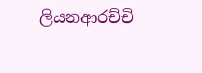ලියනආරච්චි